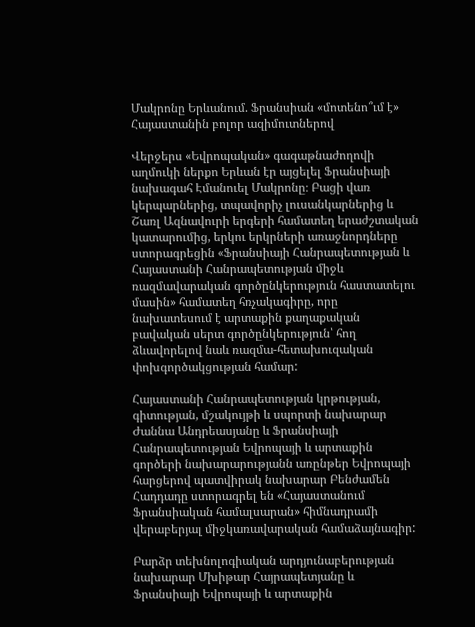Մակրոնը Երևանում. Ֆրանսիան «մոտենո՞ւմ է» Հայաստանին բոլոր ազիմուտներով

Վերջերս «Եվրոպական» գագաթնաժողովի աղմուկի ներքո Երևան էր այցելել Ֆրանսիայի նախագահ Էմանուել Մակրոնը։ Բացի վառ կերպարներից, տպավորիչ լուսանկարներից և Շառլ Ազնավուրի երգերի համատեղ երաժշտական կատարումից, երկու երկրների առաջնորդները ստորագրեցին «Ֆրանսիայի Հանրապետության և Հայաստանի Հանրապետության միջև ռազմավարական գործընկերություն հաստատելու մասին» համատեղ հռչակագիրը, որը նախատեսում է արտաքին քաղաքական բավական սերտ գործընկերություն՝ հող ձևավորելով նաև ռազմա-հետախուզական փոխգործակցության համար:

Հայաստանի Հանրապետության կրթության, գիտության, մշակույթի և սպորտի նախարար Ժաննա Անդրեասյանը և Ֆրանսիայի Հանրապետության Եվրոպայի և արտաքին գործերի նախարարությանն առընթեր Եվրոպայի հարցերով պատվիրակ նախարար Բենժամեն Հադդադը ստորագրել են «Հայաստանում Ֆրանսիական համալսարան» հիմնադրամի վերաբերյալ միջկառավարական համաձայնագիր:

Բարձր տեխնոլոգիական արդյունաբերության նախարար Մխիթար Հայրապետյանը և Ֆրանսիայի Եվրոպայի և արտաքին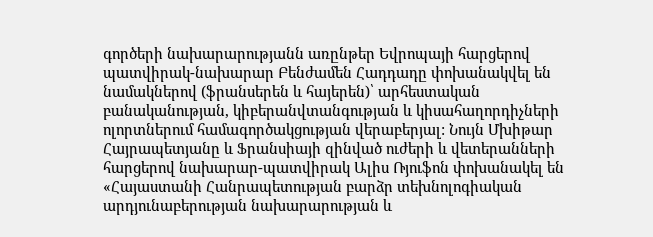գործերի նախարարությանն առընթեր Եվրոպայի հարցերով պատվիրակ-նախարար Բենժամեն Հադդադը փոխանակվել են նամակներով (ֆրանսերեն և հայերեն)՝ արհեստական բանականության, կիբերանվտանգության և կիսահաղորդիչների ոլորտներում համագործակցության վերաբերյալ: Նույն Մխիթար Հայրապետյանը և Ֆրանսիայի զինված ուժերի և վետերանների հարցերով նախարար-պատվիրակ Ալիս Ռյուֆոն փոխանակել են «Հայաստանի Հանրապետության բարձր տեխնոլոգիական արդյունաբերության նախարարության և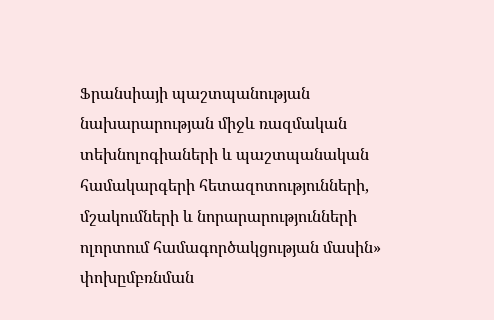Ֆրանսիայի պաշտպանության նախարարության միջև ռազմական տեխնոլոգիաների և պաշտպանական համակարգերի հետազոտությունների, մշակումների և նորարարությունների ոլորտում համագործակցության մասին» փոխըմբռնման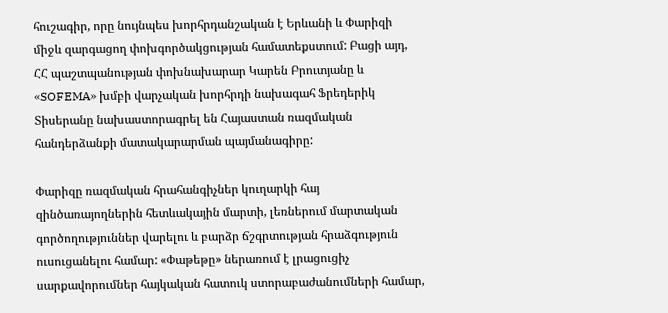հուշագիր, որը նույնպես խորհրդանշական է Երևանի և Փարիզի միջև զարգացող փոխգործակցության համատեքստում: Բացի այդ, ՀՀ պաշտպանության փոխնախարար Կարեն Բրուտյանը և «SOFEMA» խմբի վարչական խորհրդի նախագահ Ֆրեդերիկ Տիսերանը նախաստորագրել են Հայաստան ռազմական հանդերձանքի մատակարարման պայմանագիրը:

Փարիզը ռազմական հրահանգիչներ կուղարկի հայ զինծառայողներին հետևակային մարտի, լեռներում մարտական գործողություններ վարելու և բարձր ճշգրտության հրաձգություն ուսուցանելու համար: «Փաթեթը» ներառում է լրացուցիչ սարքավորումներ հայկական հատուկ ստորաբաժանումների համար,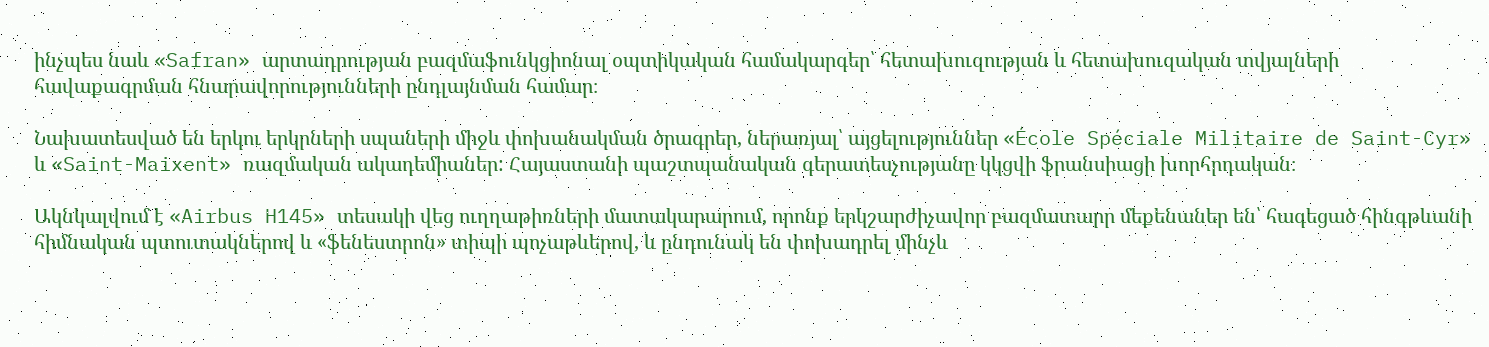ինչպես նաև «Safran» արտադրության բազմաֆունկցիոնալ օպտիկական համակարգեր՝ հետախուզության և հետախուզական տվյալների հավաքագրման հնարավորությունների ընդլայնման համար։

Նախատեսված են երկու երկրների սպաների միջև փոխանակման ծրագրեր, ներառյալ՝ այցելություններ «École Spéciale Militaire de Saint-Cyr» և «Saint-Maixent» ռազմական ակադեմիաներ: Հայաստանի պաշտպանական գերատեսչությանը կկցվի ֆրանսիացի խորհրդական։

Ակնկալվում է «Airbus H145» տեսակի վեց ուղղաթիռների մատակարարում, որոնք երկշարժիչավոր բազմատարր մեքենաներ են՝ հագեցած հինգթևանի հիմնական պտուտակներով և «ֆենեստրոն» տիպի պոչաթևերով, և ընդունակ են փոխադրել մինչև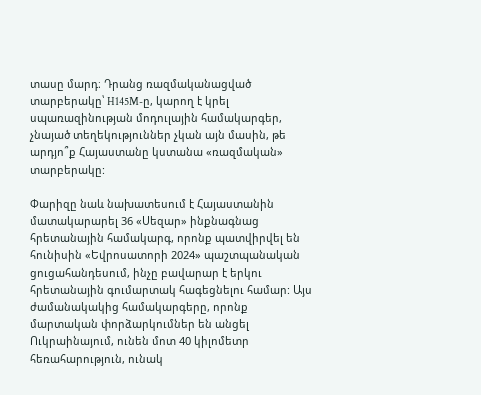տասը մարդ։ Դրանց ռազմականացված տարբերակը՝ H145M-ը, կարող է կրել սպառազինության մոդուլային համակարգեր, չնայած տեղեկություններ չկան այն մասին, թե արդյո՞ք Հայաստանը կստանա «ռազմական» տարբերակը:

Փարիզը նաև նախատեսում է Հայաստանին մատակարարել 36 «Սեզար» ինքնագնաց հրետանային համակարգ, որոնք պատվիրվել են հունիսին «Եվրոսատորի 2024» պաշտպանական ցուցահանդեսում, ինչը բավարար է երկու հրետանային գումարտակ հագեցնելու համար: Այս ժամանակակից համակարգերը, որոնք մարտական փորձարկումներ են անցել Ուկրաինայում, ունեն մոտ 40 կիլոմետր հեռահարություն, ունակ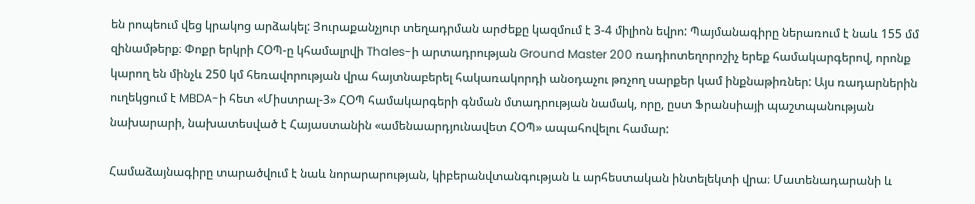են րոպեում վեց կրակոց արձակել: Յուրաքանչյուր տեղադրման արժեքը կազմում է 3-4 միլիոն եվրո: Պայմանագիրը ներառում է նաև 155 մմ զինամթերք։ Փոքր երկրի ՀՕՊ-ը կհամալրվի Thales-ի արտադրության Ground Master 200 ռադիոտեղորոշիչ երեք համակարգերով, որոնք կարող են մինչև 250 կմ հեռավորության վրա հայտնաբերել հակառակորդի անօդաչու թռչող սարքեր կամ ինքնաթիռներ: Այս ռադարներին ուղեկցում է MBDA-ի հետ «Միստրալ-3» ՀՕՊ համակարգերի գնման մտադրության նամակ, որը, ըստ Ֆրանսիայի պաշտպանության նախարարի, նախատեսված է Հայաստանին «ամենաարդյունավետ ՀՕՊ» ապահովելու համար:

Համաձայնագիրը տարածվում է նաև նորարարության, կիբերանվտանգության և արհեստական ինտելեկտի վրա։ Մատենադարանի և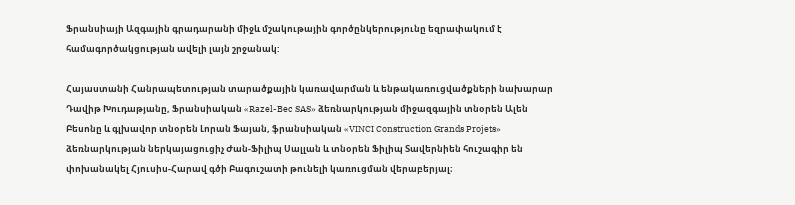Ֆրանսիայի Ազգային գրադարանի միջև մշակութային գործընկերությունը եզրափակում է համագործակցության ավելի լայն շրջանակ:

Հայաստանի Հանրապետության տարածքային կառավարման և ենթակառուցվածքների նախարար Դավիթ Խուդաթյանը, Ֆրանսիական «Razel-Bec SAS» ձեռնարկության միջազգային տնօրեն Ալեն Բեսոնը և գլխավոր տնօրեն Լորան Ֆայան, ֆրանսիական «VINCI Construction Grands Projets» ձեռնարկության ներկայացուցիչ Ժան-Ֆիլիպ Սալլան և տնօրեն Ֆիլիպ Տավերնիեն հուշագիր են փոխանակել Հյուսիս-Հարավ գծի Բագուշատի թունելի կառուցման վերաբերյալ։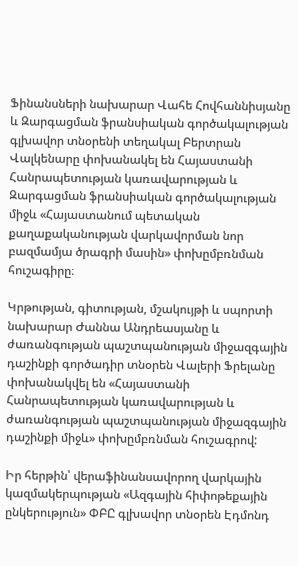Ֆինանսների նախարար Վահե Հովհաննիսյանը և Զարգացման ֆրանսիական գործակալության գլխավոր տնօրենի տեղակալ Բերտրան Վալկենարը փոխանակել են Հայաստանի Հանրապետության կառավարության և Զարգացման ֆրանսիական գործակալության միջև «Հայաստանում պետական քաղաքականության վարկավորման նոր բազմամյա ծրագրի մասին» փոխըմբռնման հուշագիրը։

Կրթության, գիտության, մշակույթի և սպորտի նախարար Ժաննա Անդրեասյանը և ժառանգության պաշտպանության միջազգային դաշինքի գործադիր տնօրեն Վալերի Ֆրելանը փոխանակվել են «Հայաստանի Հանրապետության կառավարության և ժառանգության պաշտպանության միջազգային դաշինքի միջև» փոխըմբռնման հուշագրով:

Իր հերթին՝ վերաֆինանսավորող վարկային կազմակերպության «Ազգային հիփոթեքային ընկերություն» ՓԲԸ գլխավոր տնօրեն Էդմոնդ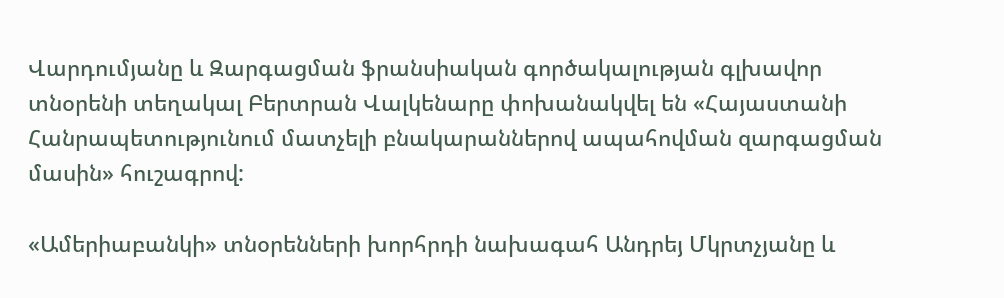Վարդումյանը և Զարգացման ֆրանսիական գործակալության գլխավոր տնօրենի տեղակալ Բերտրան Վալկենարը փոխանակվել են «Հայաստանի Հանրապետությունում մատչելի բնակարաններով ապահովման զարգացման մասին» հուշագրով:

«Ամերիաբանկի» տնօրենների խորհրդի նախագահ Անդրեյ Մկրտչյանը և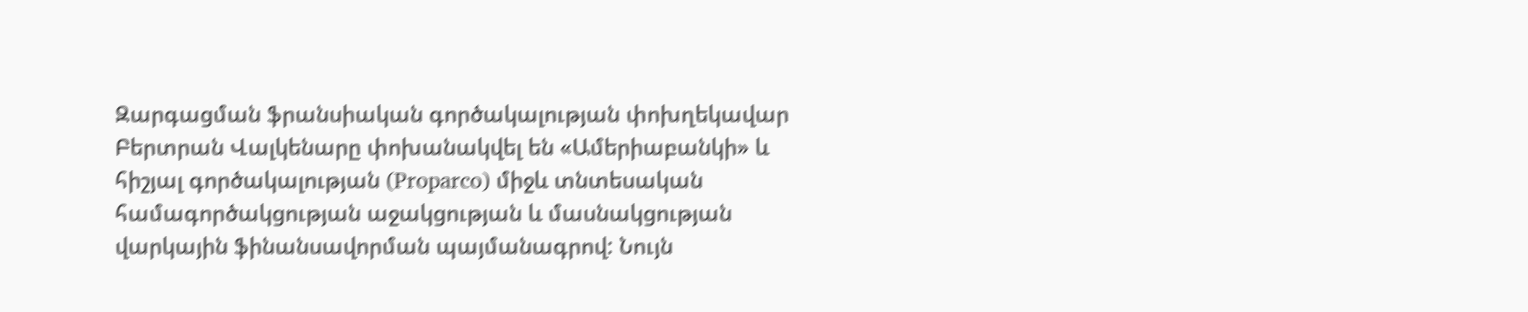Զարգացման ֆրանսիական գործակալության փոխղեկավար Բերտրան Վալկենարը փոխանակվել են «Ամերիաբանկի» և հիշյալ գործակալության (Proparco) միջև տնտեսական համագործակցության աջակցության և մասնակցության վարկային ֆինանսավորման պայմանագրով: Նույն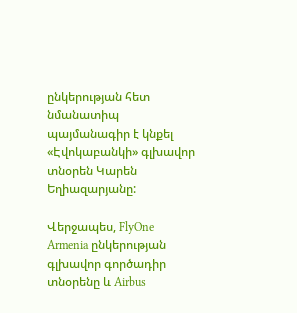ընկերության հետ նմանատիպ պայմանագիր է կնքել «Էվոկաբանկի» գլխավոր տնօրեն Կարեն Եղիազարյանը:

Վերջապես, FlyOne Armenia ընկերության գլխավոր գործադիր տնօրենը և Airbus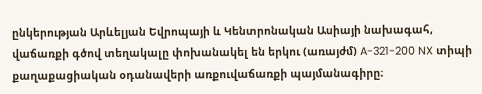ընկերության Արևելյան Եվրոպայի և Կենտրոնական Ասիայի նախագահ, վաճառքի գծով տեղակալը փոխանակել են երկու (առայժմ) A-321-200 NX տիպի քաղաքացիական օդանավերի առքուվաճառքի պայմանագիրը։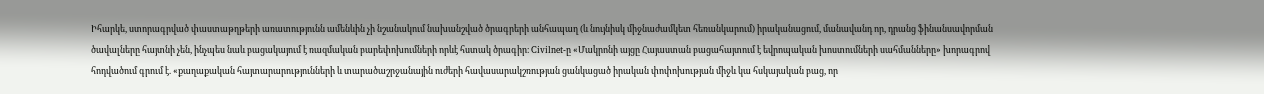Իհարկե, ստորագրված փաստաթղթերի առատությունն ամենևին չի նշանակում նախանշված ծրագրերի անհապաղ (և նույնիսկ միջնաժամկետ հեռանկարում) իրականացում, մանավանդ որ, դրանց ֆինանսավորման ծավալները հայտնի չեն, ինչպես նաև բացակայում է ռազմական բարեփոխումների որևէ հստակ ծրագիր։ Civilnet-ը «Մակրոնի այցը Հայաստան բացահայտում է եվրոպական խոստումների սահմանները» խորագրով հոդվածում գրում է. «քաղաքական հայտարարությունների և տարածաշրջանային ուժերի հավասարակշռության ցանկացած իրական փոփոխության միջև կա հսկայական բաց, որ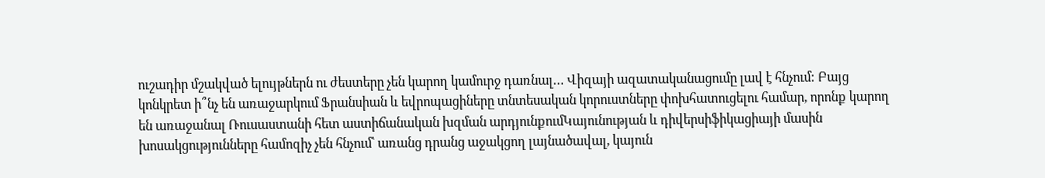ուշադիր մշակված ելույթներն ու ժեստերը չեն կարող կամուրջ դառնալ… Վիզայի ազատականացումը լավ է հնչում: Բայց կոնկրետ ի՞նչ են առաջարկում Ֆրանսիան և եվրոպացիները տնտեսական կորուստները փոխհատուցելու համար, որոնք կարող են առաջանալ Ռուսաստանի հետ աստիճանական խզման արդյունքումԿայունության և դիվերսիֆիկացիայի մասին խոսակցությունները համոզիչ չեն հնչում՝ առանց դրանց աջակցող լայնածավալ, կայուն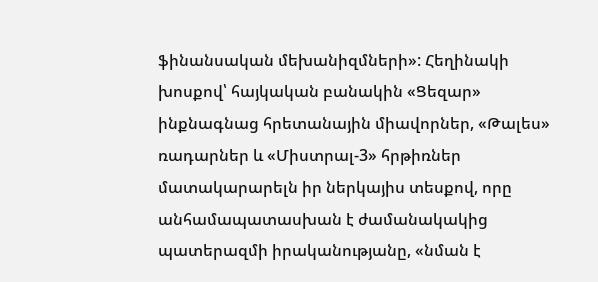ֆինանսական մեխանիզմների»: Հեղինակի խոսքով՝ հայկական բանակին «Ցեզար» ինքնագնաց հրետանային միավորներ, «Թալես» ռադարներ և «Միստրալ-3» հրթիռներ մատակարարելն իր ներկայիս տեսքով, որը անհամապատասխան է ժամանակակից պատերազմի իրականությանը, «նման է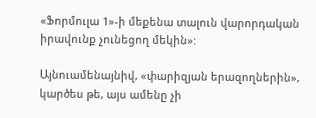«Ֆորմուլա 1»-ի մեքենա տալուն վարորդական իրավունք չունեցող մեկին»:

Այնուամենայնիվ, «փարիզյան երազողներին», կարծես թե, այս ամենը չի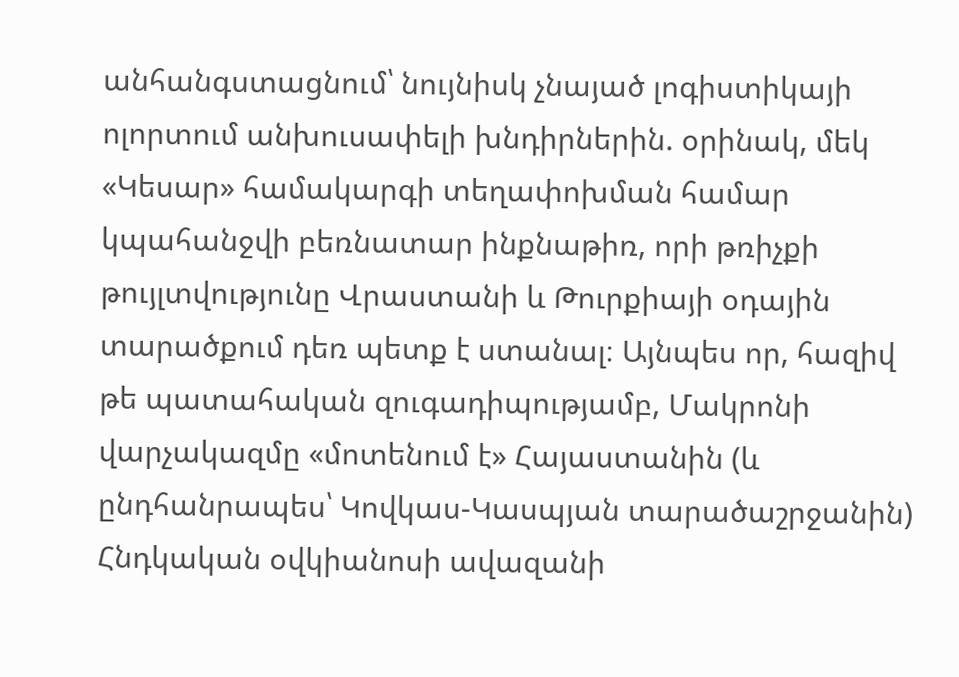անհանգստացնում՝ նույնիսկ չնայած լոգիստիկայի ոլորտում անխուսափելի խնդիրներին. օրինակ, մեկ «Կեսար» համակարգի տեղափոխման համար կպահանջվի բեռնատար ինքնաթիռ, որի թռիչքի թույլտվությունը Վրաստանի և Թուրքիայի օդային տարածքում դեռ պետք է ստանալ։ Այնպես որ, հազիվ թե պատահական զուգադիպությամբ, Մակրոնի վարչակազմը «մոտենում է» Հայաստանին (և ընդհանրապես՝ Կովկաս-Կասպյան տարածաշրջանին) Հնդկական օվկիանոսի ավազանի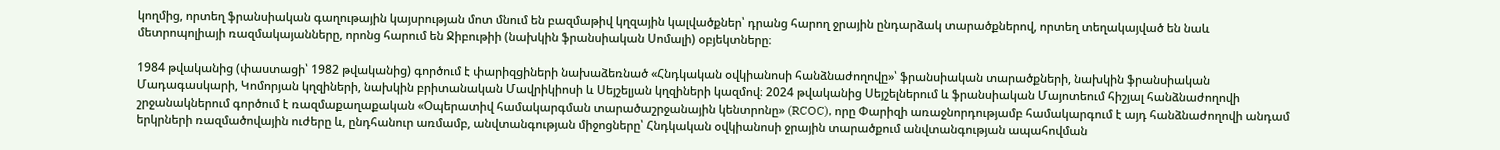կողմից, որտեղ ֆրանսիական գաղութային կայսրության մոտ մնում են բազմաթիվ կղզային կալվածքներ՝ դրանց հարող ջրային ընդարձակ տարածքներով, որտեղ տեղակայված են նաև մետրոպոլիայի ռազմակայանները, որոնց հարում են Ջիբութիի (նախկին ֆրանսիական Սոմալի) օբյեկտները։

1984 թվականից (փաստացի՝ 1982 թվականից) գործում է փարիզցիների նախաձեռնած «Հնդկական օվկիանոսի հանձնաժողովը»՝ ֆրանսիական տարածքների, նախկին ֆրանսիական Մադագասկարի, Կոմորյան կղզիների, նախկին բրիտանական Մավրիկիոսի և Սեյշելյան կղզիների կազմով։ 2024 թվականից Սեյշելներում և ֆրանսիական Մայոտեում հիշյալ հանձնաժողովի շրջանակներում գործում է ռազմաքաղաքական «Օպերատիվ համակարգման տարածաշրջանային կենտրոնը» (RCOC), որը Փարիզի առաջնորդությամբ համակարգում է այդ հանձնաժողովի անդամ երկրների ռազմածովային ուժերը և, ընդհանուր առմամբ, անվտանգության միջոցները՝ Հնդկական օվկիանոսի ջրային տարածքում անվտանգության ապահովման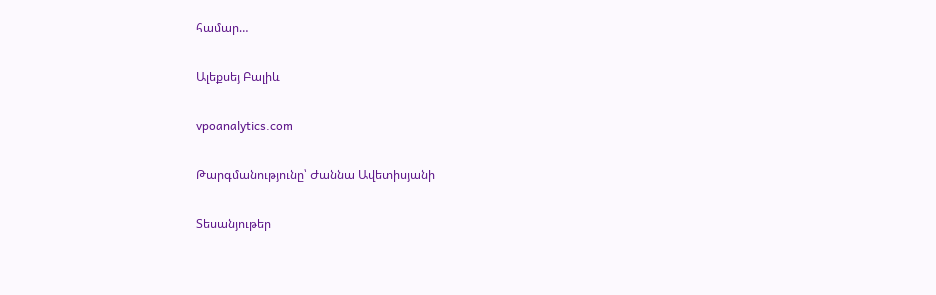համար…

Ալեքսեյ Բալիև

vpoanalytics.com

Թարգմանությունը՝ Ժաննա Ավետիսյանի

Տեսանյութեր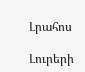Լրահոս

Լուրերի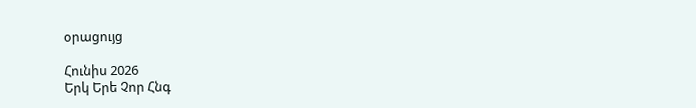օրացույց

Հունիս 2026
Երկ Երե Չոր Հնգ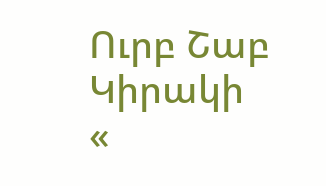Ուրբ Շաբ Կիրակի
«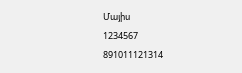Մայիս
1234567
891011121314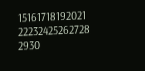15161718192021
22232425262728
2930